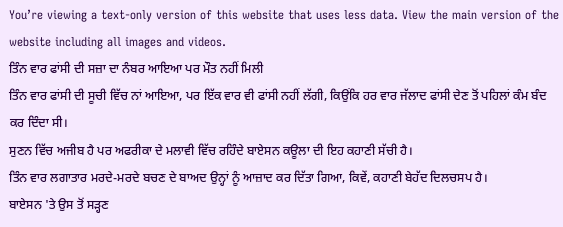You’re viewing a text-only version of this website that uses less data. View the main version of the website including all images and videos.
ਤਿੰਨ ਵਾਰ ਫਾਂਸੀ ਦੀ ਸਜ਼ਾ ਦਾ ਨੰਬਰ ਆਇਆ ਪਰ ਮੌਤ ਨਹੀਂ ਮਿਲੀ
ਤਿੰਨ ਵਾਰ ਫਾਂਸੀ ਦੀ ਸੂਚੀ ਵਿੱਚ ਨਾਂ ਆਇਆ, ਪਰ ਇੱਕ ਵਾਰ ਵੀ ਫਾਂਸੀ ਨਹੀਂ ਲੱਗੀ, ਕਿਉਂਕਿ ਹਰ ਵਾਰ ਜੱਲਾਦ ਫਾਂਸੀ ਦੇਣ ਤੋਂ ਪਹਿਲਾਂ ਕੰਮ ਬੰਦ ਕਰ ਦਿੰਦਾ ਸੀ।
ਸੁਣਨ ਵਿੱਚ ਅਜੀਬ ਹੈ ਪਰ ਅਫਰੀਕਾ ਦੇ ਮਲਾਵੀ ਵਿੱਚ ਰਹਿੰਦੇ ਬਾਏਸਨ ਕਊਲਾ ਦੀ ਇਹ ਕਹਾਣੀ ਸੱਚੀ ਹੈ।
ਤਿੰਨ ਵਾਰ ਲਗਾਤਾਰ ਮਰਦੇ-ਮਰਦੇ ਬਚਣ ਦੇ ਬਾਅਦ ਉਨ੍ਹਾਂ ਨੂੰ ਆਜ਼ਾਦ ਕਰ ਦਿੱਤਾ ਗਿਆ, ਕਿਵੇਂ, ਕਹਾਣੀ ਬੇਹੱਦ ਦਿਲਚਸਪ ਹੈ।
ਬਾਏਸਨ 'ਤੇ ਉਸ ਤੋਂ ਸੜ੍ਹਣ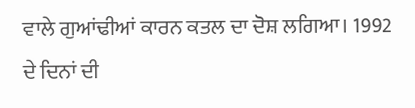ਵਾਲੇ ਗੁਆਂਢੀਆਂ ਕਾਰਨ ਕਤਲ ਦਾ ਦੋਸ਼ ਲਗਿਆ। 1992 ਦੇ ਦਿਨਾਂ ਦੀ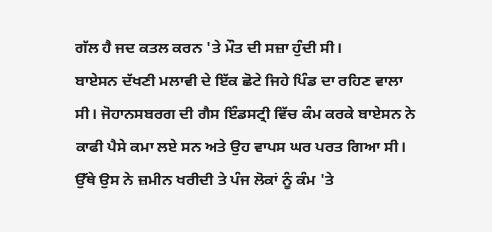ਗੱਲ ਹੈ ਜਦ ਕਤਲ ਕਰਨ 'ਤੇ ਮੌਤ ਦੀ ਸਜ਼ਾ ਹੁੰਦੀ ਸੀ।
ਬਾਏਸਨ ਦੱਖਣੀ ਮਲਾਵੀ ਦੇ ਇੱਕ ਛੋਟੇ ਜਿਹੇ ਪਿੰਡ ਦਾ ਰਹਿਣ ਵਾਲਾ ਸੀ। ਜੋਹਾਨਸਬਰਗ ਦੀ ਗੈਸ ਇੰਡਸਟ੍ਰੀ ਵਿੱਚ ਕੰਮ ਕਰਕੇ ਬਾਏਸਨ ਨੇ ਕਾਫੀ ਪੈਸੇ ਕਮਾ ਲਏ ਸਨ ਅਤੇ ਉਹ ਵਾਪਸ ਘਰ ਪਰਤ ਗਿਆ ਸੀ।
ਉੱਥੇ ਉਸ ਨੇ ਜ਼ਮੀਨ ਖਰੀਦੀ ਤੇ ਪੰਜ ਲੋਕਾਂ ਨੂੰ ਕੰਮ 'ਤੇ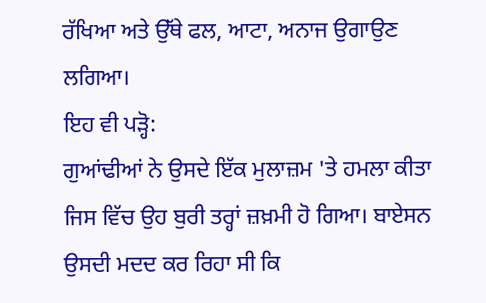ਰੱਖਿਆ ਅਤੇ ਉੱਥੇ ਫਲ, ਆਟਾ, ਅਨਾਜ ਉਗਾਉਣ ਲਗਿਆ।
ਇਹ ਵੀ ਪੜ੍ਹੋ:
ਗੁਆਂਢੀਆਂ ਨੇ ਉਸਦੇ ਇੱਕ ਮੁਲਾਜ਼ਮ 'ਤੇ ਹਮਲਾ ਕੀਤਾ ਜਿਸ ਵਿੱਚ ਉਹ ਬੁਰੀ ਤਰ੍ਹਾਂ ਜ਼ਖ਼ਮੀ ਹੋ ਗਿਆ। ਬਾਏਸਨ ਉਸਦੀ ਮਦਦ ਕਰ ਰਿਹਾ ਸੀ ਕਿ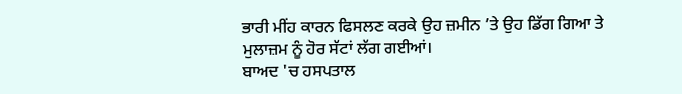ਭਾਰੀ ਮੀਂਹ ਕਾਰਨ ਫਿਸਲਣ ਕਰਕੇ ਉਹ ਜ਼ਮੀਨ ’ਤੇ ਉਹ ਡਿੱਗ ਗਿਆ ਤੇ ਮੁਲਾਜ਼ਮ ਨੂੰ ਹੋਰ ਸੱਟਾਂ ਲੱਗ ਗਈਆਂ।
ਬਾਅਦ 'ਚ ਹਸਪਤਾਲ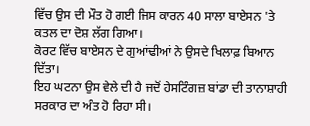ਵਿੱਚ ਉਸ ਦੀ ਮੌਤ ਹੋ ਗਈ ਜਿਸ ਕਾਰਨ 40 ਸਾਲਾ ਬਾਏਸਨ 'ਤੇ ਕਤਲ ਦਾ ਦੋਸ਼ ਲੱਗ ਗਿਆ।
ਕੋਰਟ ਵਿੱਚ ਬਾਏਸਨ ਦੇ ਗੁਆਂਢੀਆਂ ਨੇ ਉਸਦੇ ਖਿਲਾਫ਼ ਬਿਆਨ ਦਿੱਤਾ।
ਇਹ ਘਟਨਾ ਉਸ ਵੇਲੇ ਦੀ ਹੈ ਜਦੋਂ ਹੇਸਟਿੰਗਜ਼ ਬਾਂਡਾ ਦੀ ਤਾਨਾਸ਼ਾਹੀ ਸਰਕਾਰ ਦਾ ਅੰਤ ਹੋ ਰਿਹਾ ਸੀ।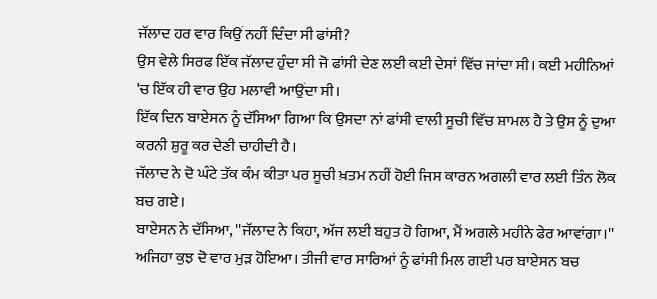ਜੱਲਾਦ ਹਰ ਵਾਰ ਕਿਉਂ ਨਹੀਂ ਦਿੰਦਾ ਸੀ ਫਾਂਸੀ?
ਉਸ ਵੇਲੇ ਸਿਰਫ ਇੱਕ ਜੱਲਾਦ ਹੁੰਦਾ ਸੀ ਜੋ ਫਾਂਸੀ ਦੇਣ ਲਈ ਕਈ ਦੇਸਾਂ ਵਿੱਚ ਜਾਂਦਾ ਸੀ। ਕਈ ਮਹੀਨਿਆਂ 'ਚ ਇੱਕ ਹੀ ਵਾਰ ਉਹ ਮਲਾਵੀ ਆਉਂਦਾ ਸੀ।
ਇੱਕ ਦਿਨ ਬਾਏਸਨ ਨੂੰ ਦੱਸਿਆ ਗਿਆ ਕਿ ਉਸਦਾ ਨਾਂ ਫਾਂਸੀ ਵਾਲੀ ਸੂਚੀ ਵਿੱਚ ਸ਼ਾਮਲ ਹੈ ਤੇ ਉਸ ਨੂੰ ਦੁਆ ਕਰਨੀ ਸ਼ੁਰੂ ਕਰ ਦੇਣੀ ਚਾਹੀਦੀ ਹੈ।
ਜੱਲਾਦ ਨੇ ਦੋ ਘੰਟੇ ਤੱਕ ਕੰਮ ਕੀਤਾ ਪਰ ਸੂਚੀ ਖ਼ਤਮ ਨਹੀਂ ਹੋਈ ਜਿਸ ਕਾਰਨ ਅਗਲੀ ਵਾਰ ਲਈ ਤਿੰਨ ਲੋਕ ਬਚ ਗਏ।
ਬਾਏਸਨ ਨੇ ਦੱਸਿਆ, ''ਜੱਲਾਦ ਨੇ ਕਿਹਾ, ਅੱਜ ਲਈ ਬਹੁਤ ਹੋ ਗਿਆ, ਮੈਂ ਅਗਲੇ ਮਹੀਨੇ ਫੇਰ ਆਵਾਂਗਾ।''
ਅਜਿਹਾ ਕੁਝ ਦੋ ਵਾਰ ਮੁੜ ਹੋਇਆ। ਤੀਜੀ ਵਾਰ ਸਾਰਿਆਂ ਨੂੰ ਫਾਂਸੀ ਮਿਲ ਗਈ ਪਰ ਬਾਏਸਨ ਬਚ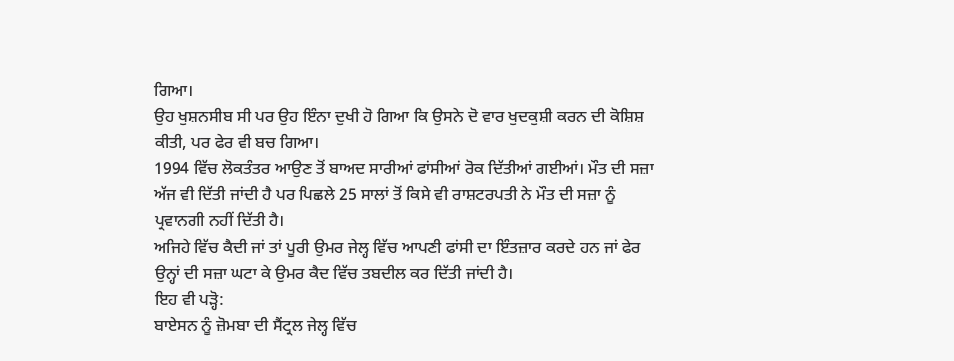ਗਿਆ।
ਉਹ ਖੁਸ਼ਨਸੀਬ ਸੀ ਪਰ ਉਹ ਇੰਨਾ ਦੁਖੀ ਹੋ ਗਿਆ ਕਿ ਉਸਨੇ ਦੋ ਵਾਰ ਖੁਦਕੁਸ਼ੀ ਕਰਨ ਦੀ ਕੋਸ਼ਿਸ਼ ਕੀਤੀ, ਪਰ ਫੇਰ ਵੀ ਬਚ ਗਿਆ।
1994 ਵਿੱਚ ਲੋਕਤੰਤਰ ਆਉਣ ਤੋਂ ਬਾਅਦ ਸਾਰੀਆਂ ਫਾਂਸੀਆਂ ਰੋਕ ਦਿੱਤੀਆਂ ਗਈਆਂ। ਮੌਤ ਦੀ ਸਜ਼ਾ ਅੱਜ ਵੀ ਦਿੱਤੀ ਜਾਂਦੀ ਹੈ ਪਰ ਪਿਛਲੇ 25 ਸਾਲਾਂ ਤੋਂ ਕਿਸੇ ਵੀ ਰਾਸ਼ਟਰਪਤੀ ਨੇ ਮੌਤ ਦੀ ਸਜ਼ਾ ਨੂੰ ਪ੍ਰਵਾਨਗੀ ਨਹੀਂ ਦਿੱਤੀ ਹੈ।
ਅਜਿਹੇ ਵਿੱਚ ਕੈਦੀ ਜਾਂ ਤਾਂ ਪੂਰੀ ਉਮਰ ਜੇਲ੍ਹ ਵਿੱਚ ਆਪਣੀ ਫਾਂਸੀ ਦਾ ਇੰਤਜ਼ਾਰ ਕਰਦੇ ਹਨ ਜਾਂ ਫੇਰ ਉਨ੍ਹਾਂ ਦੀ ਸਜ਼ਾ ਘਟਾ ਕੇ ਉਮਰ ਕੈਦ ਵਿੱਚ ਤਬਦੀਲ ਕਰ ਦਿੱਤੀ ਜਾਂਦੀ ਹੈ।
ਇਹ ਵੀ ਪੜ੍ਹੋ:
ਬਾਏਸਨ ਨੂੰ ਜ਼ੋਮਬਾ ਦੀ ਸੈਂਟ੍ਰਲ ਜੇਲ੍ਹ ਵਿੱਚ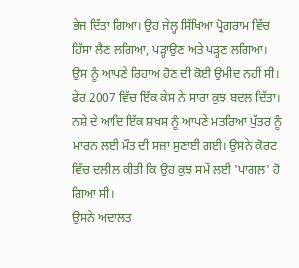ਭੇਜ ਦਿੱਤਾ ਗਿਆ। ਉਹ ਜੇਲ੍ਹ ਸਿੱਖਿਆ ਪ੍ਰੋਗਰਾਮ ਵਿੱਚ ਹਿੱਸਾ ਲੈਣ ਲਗਿਆ, ਪੜ੍ਹਾਉਣ ਅਤੇ ਪੜ੍ਹਣ ਲਗਿਆ। ਉਸ ਨੂੰ ਆਪਣੇ ਰਿਹਾਅ ਹੋਣ ਦੀ ਕੋਈ ਉਮੀਦ ਨਹੀਂ ਸੀ।
ਫੇਰ 2007 ਵਿੱਚ ਇੱਕ ਕੇਸ ਨੇ ਸਾਰਾ ਕੁਝ ਬਦਲ ਦਿੱਤਾ।
ਨਸ਼ੇ ਦੇ ਆਦਿ ਇੱਕ ਸ਼ਖਸ ਨੂੰ ਆਪਣੇ ਮਤਰਿਆ ਪੁੱਤਰ ਨੂੰ ਮਾਰਨ ਲਈ ਮੌਤ ਦੀ ਸਜ਼ਾ ਸੁਣਾਈ ਗਈ। ਉਸਨੇ ਕੋਰਟ ਵਿੱਚ ਦਲੀਲ ਕੀਤੀ ਕਿ ਉਹ ਕੁਝ ਸਮੇਂ ਲਈ 'ਪਾਗਲ' ਹੋ ਗਿਆ ਸੀ।
ਉਸਨੇ ਅਦਾਲਤ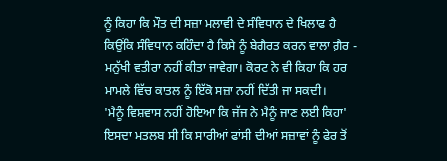ਨੂੰ ਕਿਹਾ ਕਿ ਮੌਤ ਦੀ ਸਜ਼ਾ ਮਲਾਵੀ ਦੇ ਸੰਵਿਧਾਨ ਦੇ ਖਿਲਾਫ ਹੈ ਕਿਉਂਕਿ ਸੰਵਿਧਾਨ ਕਹਿੰਦਾ ਹੈ ਕਿਸੇ ਨੂੰ ਬੇਗੈਰਤ ਕਰਨ ਵਾਲਾ ਗ਼ੈਰ - ਮਨੁੱਖੀ ਵਤੀਰਾ ਨਹੀਂ ਕੀਤਾ ਜਾਵੇਗਾ। ਕੋਰਟ ਨੇ ਵੀ ਕਿਹਾ ਕਿ ਹਰ ਮਾਮਲੇ ਵਿੱਚ ਕਾਤਲ ਨੂੰ ਇੱਕੋ ਸਜ਼ਾ ਨਹੀਂ ਦਿੱਤੀ ਜਾ ਸਕਦੀ।
'ਮੈਨੂੰ ਵਿਸ਼ਵਾਸ ਨਹੀਂ ਹੋਇਆ ਕਿ ਜੱਜ ਨੇ ਮੈਨੂੰ ਜਾਣ ਲਈ ਕਿਹਾ'
ਇਸਦਾ ਮਤਲਬ ਸੀ ਕਿ ਸਾਰੀਆਂ ਫਾਂਸੀ ਦੀਆਂ ਸਜ਼ਾਵਾਂ ਨੂੰ ਫੇਰ ਤੋਂ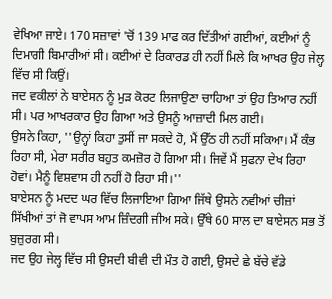ਵੇਖਿਆ ਜਾਏ। 170 ਸਜ਼ਾਵਾਂ 'ਚੋਂ 139 ਮਾਫ ਕਰ ਦਿੱਤੀਆਂ ਗਈਆਂ, ਕਈਆਂ ਨੂੰ ਦਿਮਾਗੀ ਬਿਮਾਰੀਆਂ ਸੀ। ਕਈਆਂ ਦੇ ਰਿਕਾਰਡ ਹੀ ਨਹੀਂ ਮਿਲੇ ਕਿ ਆਖਰ ਉਹ ਜੇਲ੍ਹ ਵਿੱਚ ਸੀ ਕਿਉਂ।
ਜਦ ਵਕੀਲਾਂ ਨੇ ਬਾਏਸਨ ਨੂੰ ਮੁੜ ਕੋਰਟ ਲਿਜਾਉਣਾ ਚਾਹਿਆ ਤਾਂ ਉਹ ਤਿਆਰ ਨਹੀਂ ਸੀ। ਪਰ ਆਖਰਕਾਰ ਉਹ ਗਿਆ ਅਤੇ ਉਸਨੂੰ ਆਜ਼ਾਦੀ ਮਿਲ ਗਈ।
ਉਸਨੇ ਕਿਹਾ, ''ਉਨ੍ਹਾਂ ਕਿਹਾ ਤੁਸੀਂ ਜਾ ਸਕਦੇ ਹੋ, ਮੈਂ ਉੱਠ ਹੀ ਨਹੀਂ ਸਕਿਆ। ਮੈਂ ਕੰਭ ਰਿਹਾ ਸੀ, ਮੇਰਾ ਸਰੀਰ ਬਹੁਤ ਕਮਜ਼ੋਰ ਹੋ ਗਿਆ ਸੀ। ਜਿਵੇਂ ਮੈਂ ਸੁਫਨਾ ਦੇਖ ਰਿਹਾ ਹੋਵਾਂ। ਮੈਨੂੰ ਵਿਸ਼ਵਾਸ ਹੀ ਨਹੀਂ ਹੋ ਰਿਹਾ ਸੀ।''
ਬਾਏਸਨ ਨੂੰ ਮਦਦ ਘਰ ਵਿੱਚ ਲਿਜਾਇਆ ਗਿਆ ਜਿੱਥੇ ਉਸਨੇ ਨਵੀਆਂ ਚੀਜ਼ਾਂ ਸਿੱਖੀਆਂ ਤਾਂ ਜੋ ਵਾਪਸ ਆਮ ਜ਼ਿੰਦਗੀ ਜੀਅ ਸਕੇ। ਉੱਥੇ 60 ਸਾਲ ਦਾ ਬਾਏਸਨ ਸਭ ਤੋਂ ਬੁਜ਼ੁਰਗ ਸੀ।
ਜਦ ਉਹ ਜੇਲ੍ਹ ਵਿੱਚ ਸੀ ਉਸਦੀ ਬੀਵੀ ਦੀ ਮੌਤ ਹੋ ਗਈ, ਉਸਦੇ ਛੇ ਬੱਚੇ ਵੱਡੇ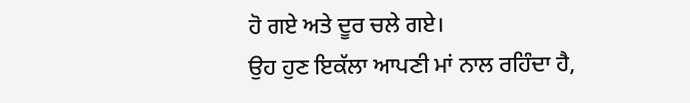ਹੋ ਗਏ ਅਤੇ ਦੂਰ ਚਲੇ ਗਏ।
ਉਹ ਹੁਣ ਇਕੱਲਾ ਆਪਣੀ ਮਾਂ ਨਾਲ ਰਹਿੰਦਾ ਹੈ,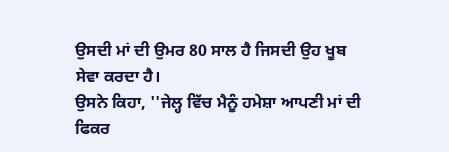ਉਸਦੀ ਮਾਂ ਦੀ ਉਮਰ 80 ਸਾਲ ਹੈ ਜਿਸਦੀ ਉਹ ਖੂਬ ਸੇਵਾ ਕਰਦਾ ਹੈ।
ਉਸਨੇ ਕਿਹਾ, ''ਜੇਲ੍ਹ ਵਿੱਚ ਮੈਨੂੰ ਹਮੇਸ਼ਾ ਆਪਣੀ ਮਾਂ ਦੀ ਫਿਕਰ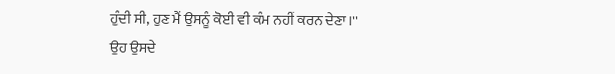ਹੁੰਦੀ ਸੀ, ਹੁਣ ਮੈਂ ਉਸਨੂੰ ਕੋਈ ਵੀ ਕੰਮ ਨਹੀਂ ਕਰਨ ਦੇਣਾ।''
ਉਹ ਉਸਦੇ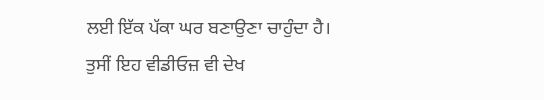ਲਈ ਇੱਕ ਪੱਕਾ ਘਰ ਬਣਾਉਣਾ ਚਾਹੁੰਦਾ ਹੈ।
ਤੁਸੀਂ ਇਹ ਵੀਡੀਓਜ਼ ਵੀ ਦੇਖ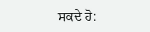ਸਕਦੇ ਹੋ: